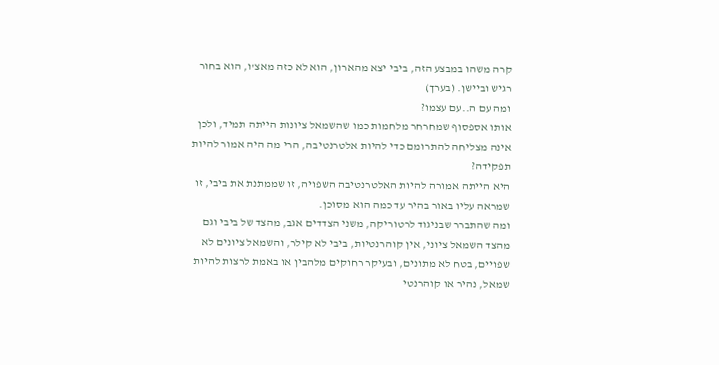קרה משהו במבצע הזה, ביבי יצא מהארון, הוא לא כזה מאצ'ו, הוא בחור רגיש וביישן. (בערך)
ומה עם ה..עם עצמו?
אותו אספסוף שמחרחר מלחמות כמו שהשמאל ציונות הייתה תמיד, ולכן אינה מצליחה להתרומם כדי להיות אלטרנטיבה, הרי מה היה אמור להיות תפקידה?
היא הייתה אמורה להיות האלטרנטיבה השפויה, זו שממתנת את ביבי, זו שמראה עליו באור בהיר עד כמה הוא מסוכן.
ומה שהתברר שבניגוד לרטוריקה, משני הצדדים אגב, מהצד של ביבי וגם מהצד השמאל ציוני, אין קוהרנטיות, ביבי לא קילר, והשמאל ציונים לא שפויים, בטח לא מתונים, ובעיקר רחוקים מלהבין או באמת לרצות להיות שמאל, נהיר או קוהרנטי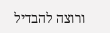ורוצה להבדיל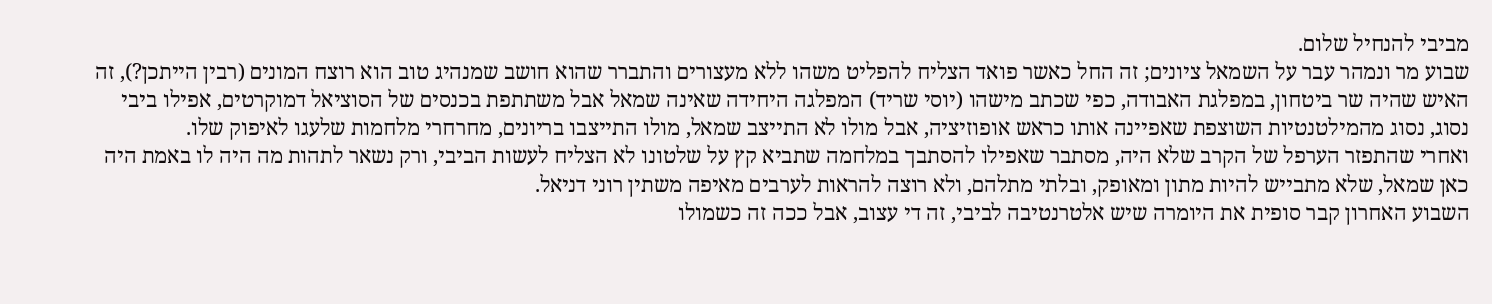מביבי להנחיל שלום.
שבוע מר ונמהר עבר על השמאל ציונים; זה החל כאשר פואד הצליח להפליט משהו ללא מעצורים והתברר שהוא חושב שמנהיג טוב הוא רוצח המונים (רבין הייתכן?), זה האיש שהיה שר ביטחון, במפלגת האבודה, כפי שכתב מישהו (יוסי שריד) המפלגה היחידה שאינה שמאל אבל משתתפת בכנסים של הסוציאל דמוקרטים, אפילו ביבי נסוג, נסוג מהמילטנטיות השוצפת שאפיינה אותו כראש אופוזיציה, אבל מולו לא התייצב שמאל, מולו התייצבו בריונים, מחרחרי מלחמות שלעגו לאיפוק שלו.
ואחרי שהתפזר הערפל של הקרב שלא היה, מסתבר שאפילו להסתבך במלחמה שתביא קץ על שלטונו לא הצליח לעשות הביבי, ורק נשאר לתהות מה היה לו באמת היה כאן שמאל, שלא מתבייש להיות מתון ומאופק, ובלתי מתלהם, ולא רוצה להראות לערבים מאיפה משתין רוני דניאל.
השבוע האחרון קבר סופית את היומרה שיש אלטרנטיבה לביבי, זה די עצוב, אבל ככה זה כשמולו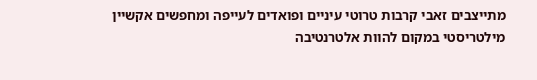מתייצבים זאבי קרבות טרוטי עיניים ופואדים לעייפה ומחפשים אקשיין מילטריסטי במקום להוות אלטרנטיבה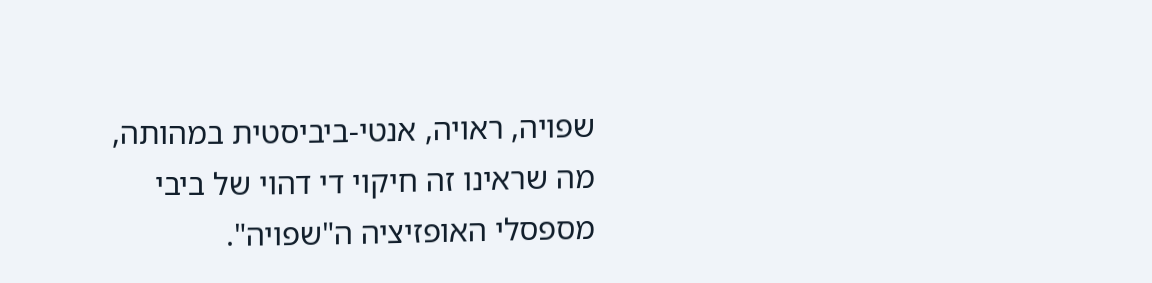שפויה, ראויה, אנטי-ביביסטית במהותה, מה שראינו זה חיקוי די דהוי של ביבי מספסלי האופזיציה ה"שפויה".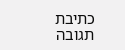כתיבת תגובה